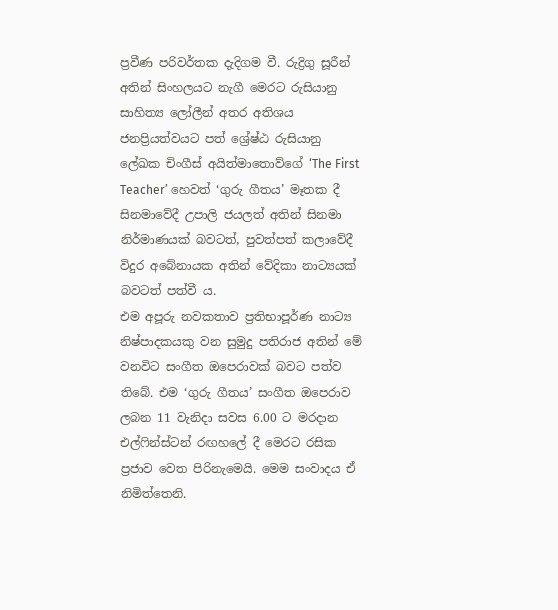ප්‍රවීණ පරිවර්තක දැදිගම වී. රුද්‍රිගු සූරීන් අතින් සිංහලයට නැගී මෙරට රුසියානු සාහිත්‍ය ලෝලීන් අතර අතිශය ජනප්‍රියත්වයට පත් ශ්‍රේෂ්ඨ රුසියානු ලේඛක චිංගීස් අයිත්මාතොව්ගේ ‘The First Teacher’ හෙවත් ‘ගුරු ගීතය’ මෑතක දී සිනමාවේදී උපාලි ජයලත් අතින් සිනමා නිර්මාණයක් බවටත්, පුවත්පත් කලාවේදී විදුර අබේනායක අතින් වේදිකා නාට්‍යයක් බවටත් පත්වී ය.
එම අපූරු නවකතාව ප්‍රතිභාපූර්ණ නාට්‍ය නිෂ්පාදකයකු වන සුමුදු පතිරාජ අතින් මේ වනවිට සංගීත ඔපෙරාවක් බවට පත්ව තිබේ. එම ‘ගුරු ගීතය’ සංගීත ඔපෙරාව ලබන 11 වැනිදා සවස 6.00 ට මරදාන එල්ෆින්ස්ටන් රඟහලේ දී මෙරට රසික ප්‍රජාව වෙත පිරිනැමෙයි. මෙම සංවාදය ඒ නිමිත්තෙනි.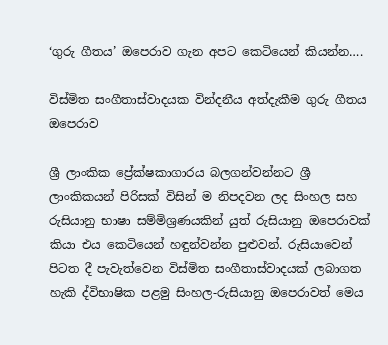‘ගුරු ගීතය’ ඔපෙරාව ගැන අපට කෙටියෙන් කියන්න….

විස්මිත සංගීතාස්වාදයක වින්දනීය අත්දැකීම ගුරු ගීතය ඔපෙරාව

ශ්‍රී ලාංකික ප්‍රේක්ෂකාගාරය බලගන්වන්නට ශ්‍රී ලාංකිකයන් පිරිසක් විසින් ම නිපදවන ලද සිංහල සහ රුසියානු භාෂා සම්මිශ්‍රණයකින් යුත් රුසියානු ඔපෙරාවක් කියා එය කෙටියෙන් හඳුන්වන්න පුළුවන්. රුසියාවෙන් පිටත දී පැවැත්වෙන විස්මිත සංගීතාස්වාදයක් ලබාගත හැකි ද්විභාෂික පළමු සිංහල-රුසියානු ඔපෙරාවත් මෙය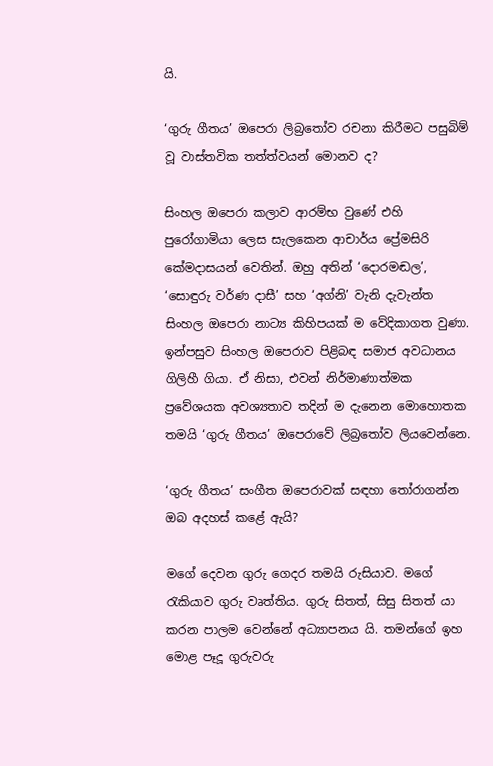යි.

‘ගුරු ගීතය’ ඔපෙරා ලිබ්‍රතෝව රචනා කිරීමට පසුබිම් වූ වාස්තවික තත්ත්වයන් මොනව ද?

සිංහල ඔපෙරා කලාව ආරම්භ වුණේ එහි පුරෝගාමියා ලෙස සැලකෙන ආචාර්ය ප්‍රේමසිරි කේමදාසයන් වෙතින්. ඔහු අතින් ‘දොරමඬල’, ‘සොඳුරු වර්ණ දාසී’ සහ ‘අග්නි’ වැනි දැවැන්ත සිංහල ඔපෙරා නාට්‍ය කිහිපයක් ම වේදිකාගත වුණා. ඉන්පසුව සිංහල ඔපෙරාව පිළිබඳ සමාජ අවධානය ගිලිහී ගියා. ඒ නිසා, එවන් නිර්මාණාත්මක ප්‍රවේශයක අවශ්‍යතාව තදින් ම දැනෙන මොහොතක තමයි ‘ගුරු ගීතය’ ඔපෙරාවේ ලිබ්‍රතෝව ලියවෙන්නෙ.

‘ගුරු ගීතය’ සංගීත ඔපෙරාවක් සඳහා තෝරාගන්න ඔබ අදහස් කළේ ඇයි?

මගේ දෙවන ගුරු ගෙදර තමයි රුසියාව. මගේ රැකියාව ගුරු වෘත්තිය. ගුරු සිතත්, සිසු සිතත් යා කරන පාලම වෙන්නේ අධ්‍යාපනය යි. තමන්ගේ ඉහ මොළ පෑදූ ගුරුවරු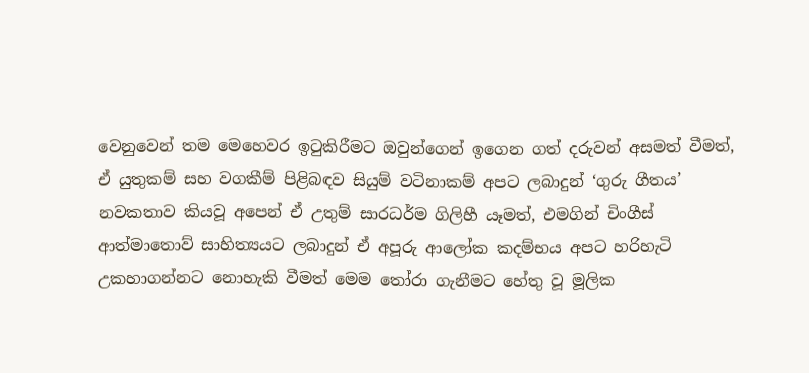වෙනුවෙන් තම මෙහෙවර ඉටුකිරීමට ඔවුන්ගෙන් ඉගෙන ගත් දරුවන් අසමත් වීමත්, ඒ යුතුකම් සහ වගකීම් පිළිබඳව සියුම් වටිනාකම් අපට ලබාදුන් ‘ගුරු ගීතය’ නවකතාව කියවූ අපෙන් ඒ උතුම් සාරධර්ම ගිලිහී යෑමත්, එමගින් චිංගීස් ආත්මාතොව් සාහිත්‍යයට ලබාදුන් ඒ අපූරු ආලෝක කදම්භය අපට හරිහැටි උකහාගන්නට නොහැකි වීමත් මෙම තෝරා ගැනීමට හේතු වූ මූලික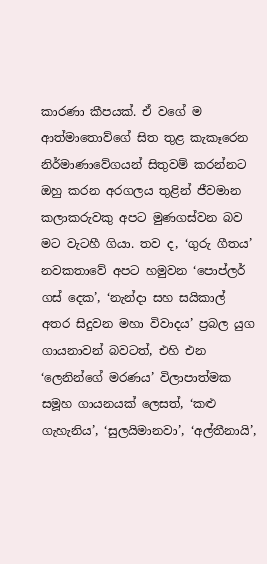කාරණා කීපයක්. ඒ වගේ ම ආත්මාතොව්ගේ සිත තුළ කැකෑරෙන නිර්මාණාවේගයන් සිතුවම් කරන්නට ඔහු කරන අරගලය තුළින් ජීවමාන කලාකරුවකු අපට මුණගස්වන බව මට වැටහී ගියා. තව ද, ‘ගුරු ගීතය’ නවකතාවේ අපට හමුවන ‘පොප්ලර් ගස් දෙක’, ‘නැන්දා සහ සයිකාල් අතර සිදුවන මහා විවාදය’ ප්‍රබල යුග ගායනාවන් බවටත්, එහි එන ‘ලෙනින්ගේ මරණය’ විලාපාත්මක සමූහ ගායනයක් ලෙසත්, ‘කළු ගැහැනිය’, ‘සුලයිමානවා’, ‘අල්තීනායි’,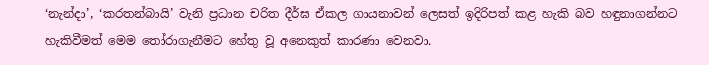‘නැන්දා’, ‘කරතන්බායි’ වැනි ප්‍රධාන චරිත දීර්ඝ ඒකල ගායනාවන් ලෙසත් ඉදිරිපත් කළ හැකි බව හඳුනාගන්නට හැකිවීමත් මෙම තෝරාගැනීමට හේතු වූ අනෙකුත් කාරණා වෙනවා.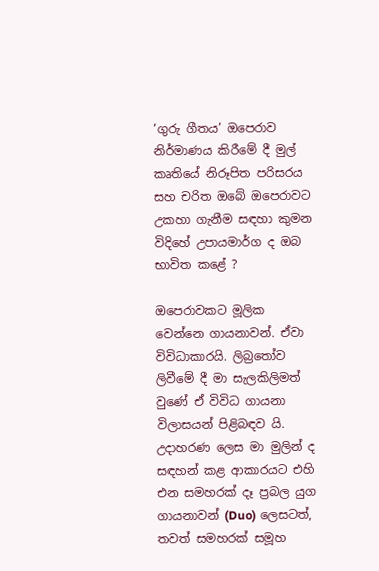‘ගුරු ගීතය’ ඔපෙරාව නිර්මාණය කිරීමේ දී මුල් කෘතියේ නිරූපිත පරිසරය සහ චරිත ඔබේ ඔපෙරාවට උකහා ගැනීම සඳහා කුමන විදිහේ උපායමාර්ග ද ඔබ භාවිත කළේ ?

ඔපෙරාවකට මූලික වෙන්නෙ ගායනාවන්. ඒවා විවිධාකාරයි. ලිබ්‍රතෝව ලිවීමේ දී මා සැලකිලිමත් වුණේ ඒ විවිධ ගායනා විලාසයන් පිළිබඳව යි. උදාහරණ ලෙස මා මුලින් ද සඳහන් කළ ආකාරයට එහි එන සමහරක් දෑ ප්‍රබල යුග ගායනාවන් (Duo) ලෙසටත්, තවත් සමහරක් සමූහ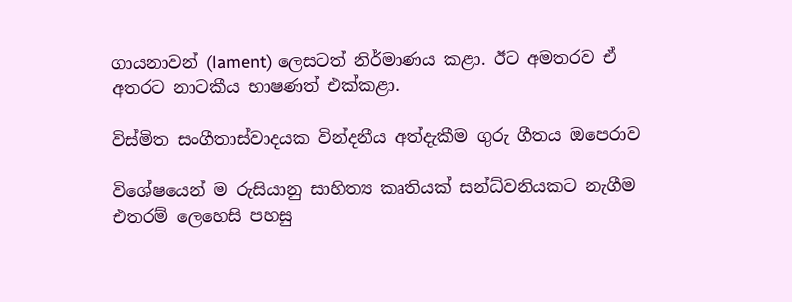ගායනාවන් (lament) ලෙසටත් නිර්මාණය කළා. ඊට අමතරව ඒ අතරට නාටකීය භාෂණත් එක්කළා.

විස්මිත සංගීතාස්වාදයක වින්දනීය අත්දැකීම ගුරු ගීතය ඔපෙරාව

විශේෂයෙන් ම රුසියානු සාහිත්‍ය කෘතියක් සන්ධ්වනියකට නැගීම එතරම් ලෙහෙසි පහසු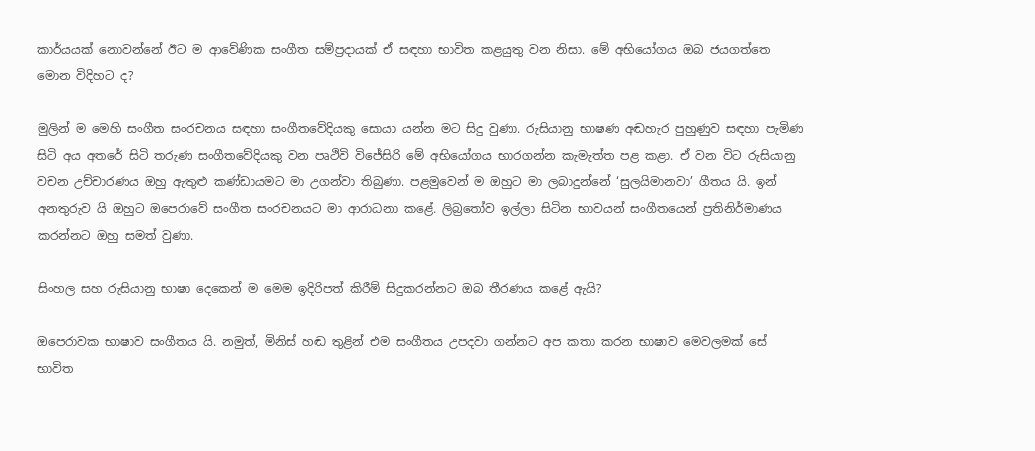කාර්යයක් නොවන්නේ ඊට ම ආවේණික සංගීත සම්ප්‍රදායක් ඒ සඳහා භාවිත කළයුතු වන නිසා. මේ අභියෝගය ඔබ ජයගත්තෙ මොන විදිහට ද?

මුලින් ම මෙහි සංගීත සංරචනය සඳහා සංගීතවේදියකු සොයා යන්න මට සිදු වුණා. රුසියානු භාෂණ අඬහැර පුහුණුව සඳහා පැමිණ සිටි අය අතරේ සිටි තරුණ සංගීතවේදියකු වන පෘථිවි විජේසිරි මේ අභියෝගය භාරගන්න කැමැත්ත පළ කළා. ඒ වන විට රුසියානු වචන උච්චාරණය ඔහු ඇතුළු කණ්ඩායමට මා උගන්වා තිබුණා. පළමුවෙන් ම ඔහුට මා ලබාදුන්නේ ‘සුලයිමානවා’ ගීතය යි. ඉන් අනතුරුව යි ඔහුට ඔපෙරාවේ සංගීත සංරචනයට මා ආරාධනා කළේ. ලිබ්‍රතෝව ඉල්ලා සිටින භාවයන් සංගීතයෙන් ප්‍රතිනිර්මාණය කරන්නට ඔහු සමත් වුණා.

සිංහල සහ රුසියානු භාෂා දෙකෙන් ම මෙම ඉදිරිපත් කිරීම් සිදුකරන්නට ඔබ තීරණය කළේ ඇයි?

ඔපෙරාවක භාෂාව සංගීතය යි. නමුත්, මිනිස් හඬ තුළින් එම සංගීතය උපදවා ගන්නට අප කතා කරන භාෂාව මෙවලමක් සේ භාවිත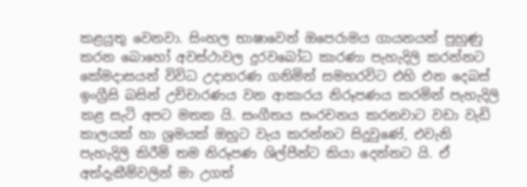කළයුතු වෙනවා. සිංහල භාෂාවෙන් ඔපෙරාමය ගායනයන් පුහුණු කරන බොහෝ අවස්ථාවල දුරවබෝධ කාරණා පැහැදිලි කරන්නට කේමදාසයන් විවිධ උදාහරණ ගනිමින් සමහරවිට එහි එන දෙබස් ඉංග්‍රීසි බසින් උච්චාරණය වන ආකාරය නිරූපණය කරමින් පැහැදිලි කළ සැටි අපට මතක යි. සංගීතය සංරචනය කරනවාට වඩා වැඩි කාලයක් හා ශ්‍රමයක් ඔහුට වැය කරන්නට සිදුවුණේ, එවැනි පැහැදිලි කිරීම් තම නිරූපණ ශිල්පීන්ට කියා දෙන්නට යි. ඒ අත්දැකීම්වලින් මා උගත්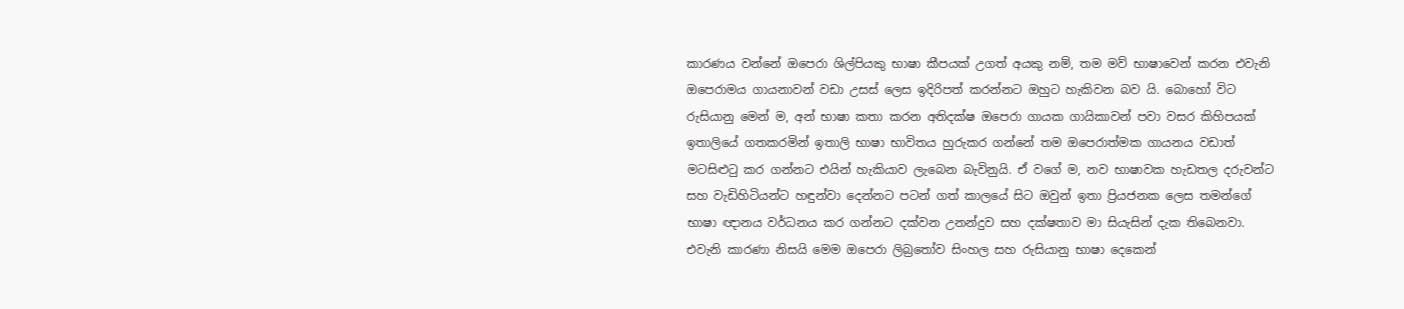කාරණය වන්නේ ඔපෙරා ශිල්පියකු භාෂා කීපයක් උගත් අයකු නම්, තම මව් භාෂාවෙන් කරන එවැනි ඔපෙරාමය ගායනාවන් වඩා උසස් ලෙස ඉදිරිපත් කරන්නට ඔහුට හැකිවන බව යි. බොහෝ විට රුසියානු මෙන් ම, අන් භාෂා කතා කරන අතිදක්ෂ ඔපෙරා ගායක ගායිකාවන් පවා වසර කිහිපයක් ඉතාලියේ ගතකරමින් ඉතාලි භාෂා භාවිතය හුරුකර ගන්නේ තම ඔපෙරාත්මක ගායනය වඩාත් මටසිළුටු කර ගන්නට එයින් හැකියාව ලැබෙන බැවිනුයි. ඒ වගේ ම, නව භාෂාවක හැඩතල දරුවන්ට සහ වැඩිහිටියන්ට හඳුන්වා දෙන්නට පටන් ගත් කාලයේ සිට ඔවුන් ඉතා ප්‍රියජනක ලෙස තමන්ගේ භාෂා ඥානය වර්ධනය කර ගන්නට දක්වන උනන්දුව සහ දක්ෂතාව මා සියැසින් දැක තිබෙනවා. එවැනි කාරණා නිසයි මෙම ඔපෙරා ලිබ්‍රතෝව සිංහල සහ රුසියානු භාෂා දෙකෙන්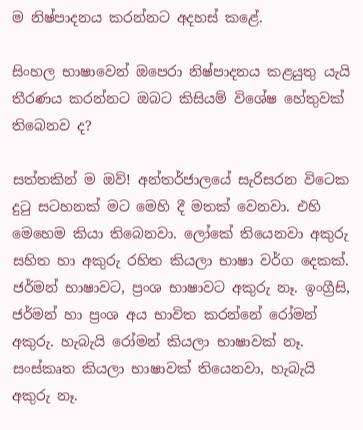ම නිෂ්පාදනය කරන්නට අදහස් කළේ.

සිංහල භාෂාවෙන් ඔපෙරා නිෂ්පාදනය කළයුතු යැයි තීරණය කරන්නට ඔබට කිසියම් විශේෂ හේතුවක් තිබෙනව ද?

සත්තකින් ම ඔව්! අන්තර්ජාලයේ සැරිසරන විටෙක දුටු සටහනක් මට මෙහි දී මතක් වෙනවා. එහි මෙහෙම කියා තිබෙනවා. ලෝකේ තියෙනවා අකුරු සහිත හා අකුරු රහිත කියලා භාෂා වර්ග දෙකක්. ජර්මන් භාෂාවට, ප්‍රංශ භාෂාවට අකුරු නෑ. ඉංග්‍රීසි, ජර්මන් හා ප්‍රංශ අය භාවිත කරන්නේ රෝමන් අකුරු. හැබැයි රෝමන් කියලා භාෂාවක් නෑ. සංස්කෘත කියලා භාෂාවක් තියෙනවා, හැබැයි අකුරු නෑ.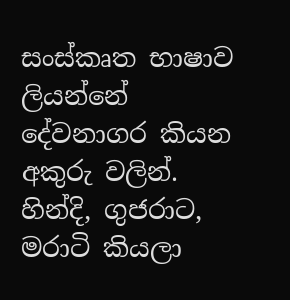සංස්කෘත භාෂාව ලියන්නේ දේවනාගර කියන අකුරු වලින්. හින්දි, ගුජරාට, මරාටි කියලා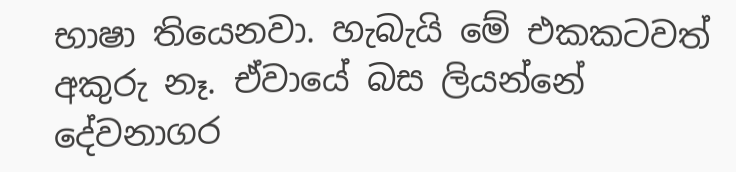භාෂා තියෙනවා. හැබැයි මේ එකකටවත් අකුරු නෑ. ඒවායේ බස ලියන්නේ දේවනාගර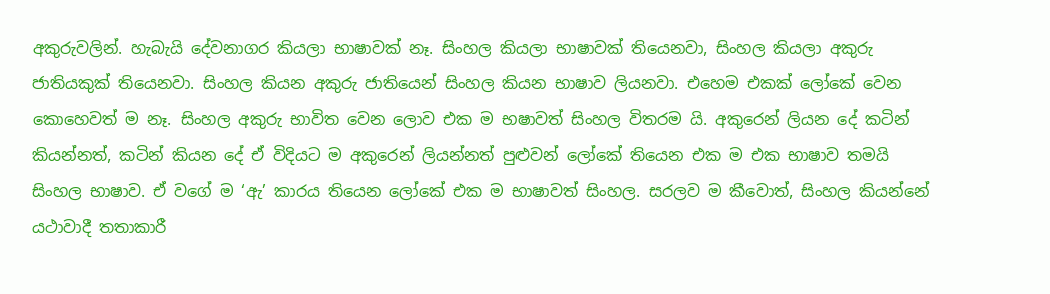අකුරුවලින්. හැබැයි දේවනාගර කියලා භාෂාවක් නෑ. සිංහල කියලා භාෂාවක් තියෙනවා, සිංහල කියලා අකුරු ජාතියකුක් තියෙනවා. සිංහල කියන අකුරු ජාතියෙන් සිංහල කියන භාෂාව ලියනවා. එහෙම එකක් ලෝකේ වෙන කොහෙවත් ම නෑ. සිංහල අකුරු භාවිත වෙන ලොව එක ම භෂාවත් සිංහල විතරම යි. අකුරෙන් ලියන දේ කටින් කියන්නත්, කටින් කියන දේ ඒ විදියට ම අකුරෙන් ලියන්නත් පුළුවන් ලෝකේ තියෙන එක ම එක භාෂාව තමයි සිංහල භාෂාව. ඒ වගේ ම ‘ඇ’ කාරය තියෙන ලෝකේ එක ම භාෂාවත් සිංහල. සරලව ම කීවොත්, සිංහල කියන්නේ යථාවාදී තතාකාරී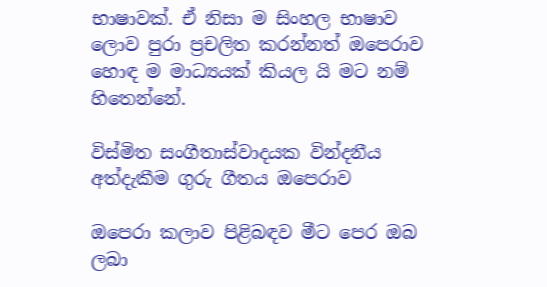භාෂාවක්. ඒ නිසා ම සිංහල භාෂාව ලොව පුරා ප්‍රචලිත කරන්නත් ඔපෙරාව හොඳ ම මාධ්‍යයක් කියල යි මට නම් හිතෙන්නේ.

විස්මිත සංගීතාස්වාදයක වින්දනීය අත්දැකීම ගුරු ගීතය ඔපෙරාව

ඔපෙරා කලාව පිළිබඳව මීට පෙර ඔබ ලබා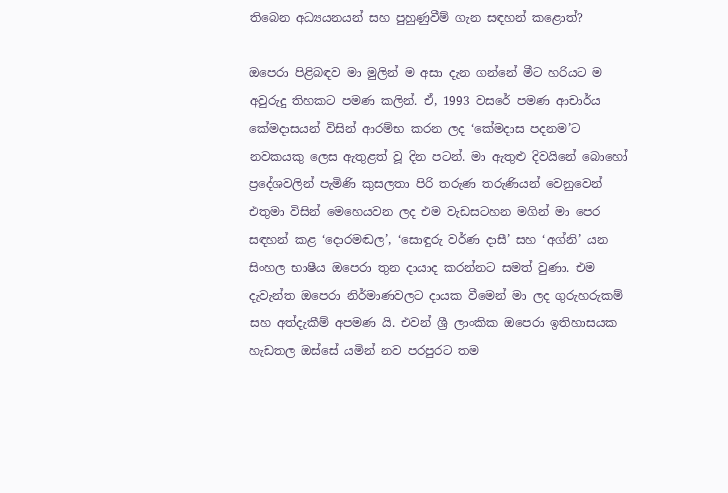තිබෙන අධ්‍යයනයන් සහ පුහුණුවීම් ගැන සඳහන් කළොත්?

ඔපෙරා පිළිබඳව මා මුලින් ම අසා දැන ගන්නේ මීට හරියට ම අවුරුදු තිහකට පමණ කලින්. ඒ, 1993 වසරේ පමණ ආචාර්ය කේමදාසයන් විසින් ආරම්භ කරන ලද ‘කේමදාස පදනම’ට නවකයකු ලෙස ඇතුළත් වූ දින පටන්. මා ඇතුළු දිවයිනේ බොහෝ ප්‍රදේශවලින් පැමිණි කුසලතා පිරි තරුණ තරුණියන් වෙනුවෙන් එතුමා විසින් මෙහෙයවන ලද එම වැඩසටහන මගින් මා පෙර සඳහන් කළ ‘දොරමඬල’, ‘සොඳුරු වර්ණ දාසී’ සහ ‘අග්නි’ යන සිංහල භාෂීය ඔපෙරා තුන දායාද කරන්නට සමත් වුණා. එම දැවැන්ත ඔපෙරා නිර්මාණවලට දායක වීමෙන් මා ලද ගුරුහරුකම් සහ අත්දැකීම් අපමණ යි. එවන් ශ්‍රී ලාංකික ඔපෙරා ඉතිහාසයක හැඩතල ඔස්සේ යමින් නව පරපුරට තම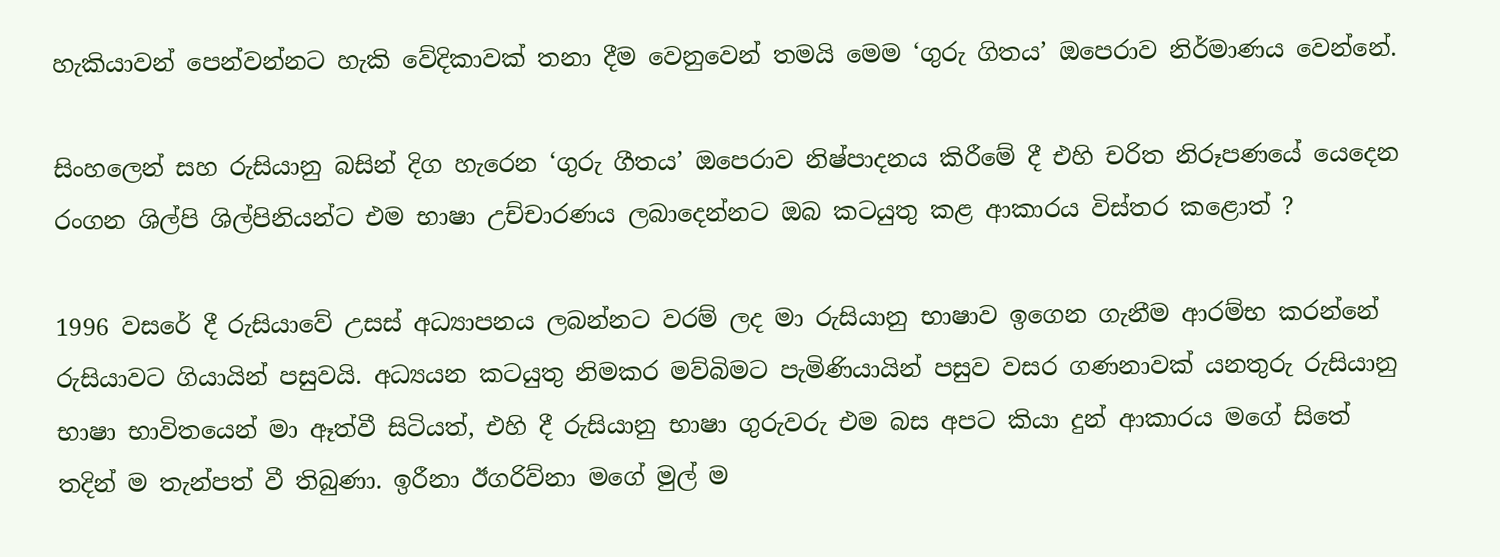හැකියාවන් පෙන්වන්නට හැකි වේදිකාවක් තනා දීම වෙනුවෙන් තමයි මෙම ‘ගුරු ගිතය’ ඔපෙරාව නිර්මාණය වෙන්නේ.

සිංහලෙන් සහ රුසියානු බසින් දිග හැරෙන ‘ගුරු ගීතය’ ඔපෙරාව නිෂ්පාදනය කිරීමේ දී එහි චරිත නිරූපණයේ යෙදෙන රංගන ශිල්පි ශිල්පිනියන්ට එම භාෂා උච්චාරණය ලබාදෙන්නට ඔබ කටයුතු කළ ආකාරය විස්තර කළොත් ?

1996 වසරේ දී රුසියාවේ උසස් අධ්‍යාපනය ලබන්නට වරම් ලද මා රුසියානු භාෂාව ඉගෙන ගැනීම ආරම්භ කරන්නේ රුසියාවට ගියායින් පසුවයි. අධ්‍යයන කටයුතු නිමකර මව්බිමට පැමිණියායින් පසුව වසර ගණනාවක් යනතුරු රුසියානු භාෂා භාවිතයෙන් මා ඈත්වී සිටියත්, එහි දී රුසියානු භාෂා ගුරුවරු එම බස අපට කියා දුන් ආකාරය මගේ සිතේ තදින් ම තැන්පත් වී තිබුණා. ඉරීනා ඊගරිව්නා මගේ මුල් ම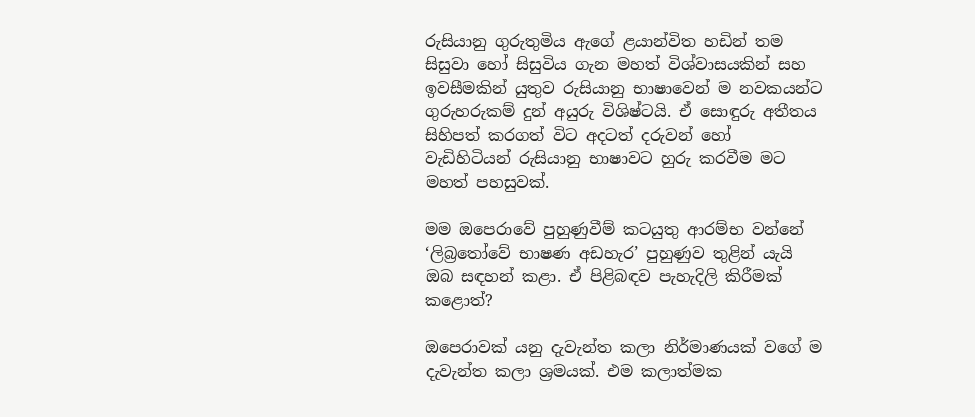රුසියානු ගුරුතුමිය ඇගේ ළයාන්විත හඩින් තම සිසුවා හෝ සිසුවිය ගැන මහත් විශ්වාසයකින් සහ ඉවසීමකින් යුතුව රුසියානු භාෂාවෙන් ම නවකයන්ට ගුරුහරුකම් දුන් අයුරු විශිෂ්ටයි. ඒ සොඳුරු අතීතය සිහිපත් කරගත් විට අදටත් දරුවන් හෝ වැඩිහිටියන් රුසියානු භාෂාවට හුරු කරවීම මට මහත් පහසුවක්.

මම ඔපෙරාවේ පුහුණුවීම් කටයුතු ආරම්භ වන්නේ ‘ලිබ්‍රතෝවේ භාෂණ අඩහැර’ පුහුණුව තුළින් යැයි ඔබ සඳහන් කළා. ඒ පිළිබඳව පැහැදිලි කිරීමක් කළොත්?

ඔපෙරාවක් යනු දැවැන්ත කලා නිර්මාණයක් වගේ ම දැවැන්ත කලා ශ්‍රමයක්. එම කලාත්මක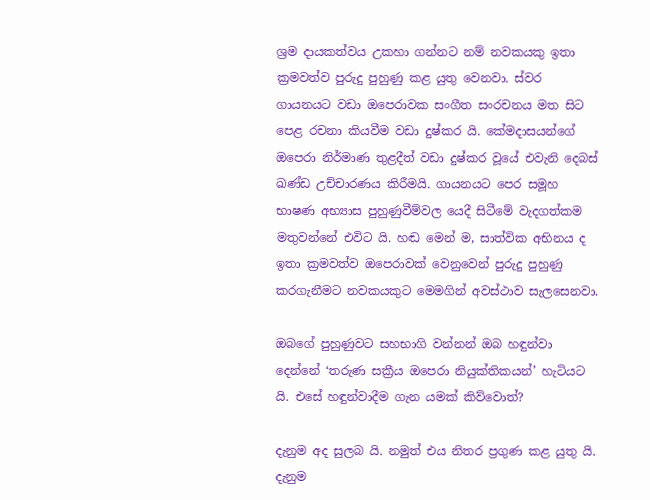ශ්‍රම දායකත්වය උකහා ගන්නට නම් නවකයකු ඉතා ක්‍රමවත්ව පුරුදු පුහුණු කළ යුතු වෙනවා. ස්වර ගායනයට වඩා ඔපෙරාවක සංගීත සංරචනය මත සිට පෙළ රචනා කියවීම වඩා දුෂ්කර යි. කේමදාසයන්ගේ ඔපෙරා නිර්මාණ තුළදීත් වඩා දුෂ්කර වූයේ එවැනි දෙබස් ඛණ්ඩ උච්චාරණය කිරීමයි. ගායනයට පෙර සමූහ භාෂණ අභ්‍යාස පුහුණුවීම්වල යෙදී සිටීමේ වැදගත්කම මතුවන්නේ එවිට යි. හඬ මෙන් ම, සාත්වික අභිනය ද ඉතා ක්‍රමවත්ව ඔපෙරාවක් වෙනුවෙන් පුරුදු පුහුණු කරගැනීමට නවකයකුට මෙමගින් අවස්ථාව සැලසෙනවා.

ඔබගේ පුහුණුවට සහභාගි වන්නන් ඔබ හඳුන්වා දෙන්නේ ‘තරුණ සක්‍රීය ඔපෙරා නියුක්තිකයන්’ හැටියට යි. එසේ හඳුන්වාදීම ගැන යමක් කිව්වොත්?

දැනුම අද සුලබ යි. නමුත් එය නිතර ප්‍රගුණ කළ යුතු යි. දැනුම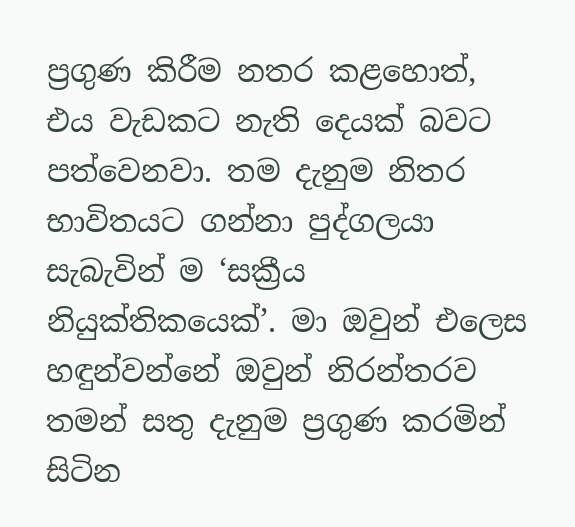ප්‍රගුණ කිරීම නතර කළහොත්, එය වැඩකට නැති දෙයක් බවට පත්වෙනවා. තම දැනුම නිතර භාවිතයට ගන්නා පුද්ගලයා සැබැවින් ම ‘සක්‍රීය නියුක්තිකයෙක්’. මා ඔවුන් එලෙස හඳුන්වන්නේ ඔවුන් නිරන්තරව තමන් සතු දැනුම ප්‍රගුණ කරමින් සිටින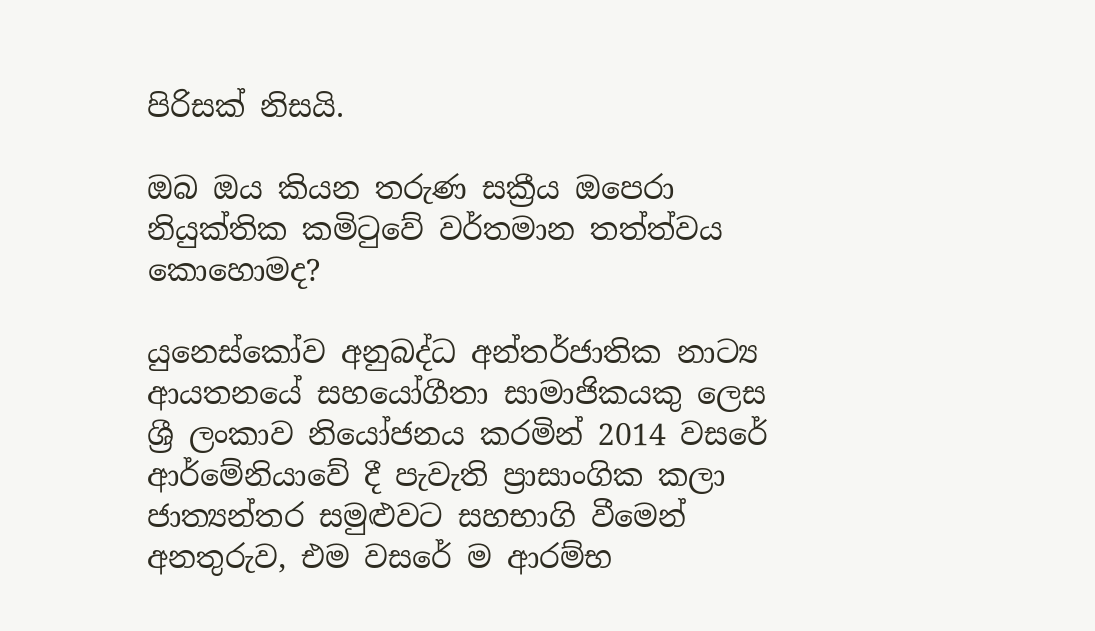පිරිසක් නිසයි.

ඔබ ඔය කියන තරුණ සක්‍රීය ඔපෙරා නියුක්තික කමිටුවේ වර්තමාන තත්ත්වය කොහොමද?

යුනෙස්කෝව අනුබද්ධ අන්තර්ජාතික නාට්‍ය ආයතනයේ සහයෝගීතා සාමාජිකයකු ලෙස ශ්‍රී ලංකාව නියෝජනය කරමින් 2014 වසරේ ආර්මේනියාවේ දී පැවැති ප්‍රාසාංගික කලා ජාත්‍යන්තර සමුළුවට සහභාගි වීමෙන් අනතුරුව, එම වසරේ ම ආරම්භ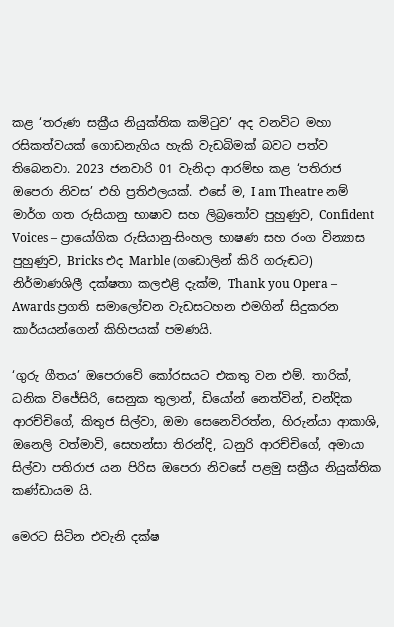කළ ‘තරුණ සක්‍රීය නියුක්තික කමිටුව’ අද වනවිට මහා රසිකත්වයක් ගොඩනැගිය හැකි වැඩබිමක් බවට පත්ව තිබෙනවා. 2023 ජනවාරි 01 වැනිදා ආරම්භ කළ ‘පතිරාජ ඔපෙරා නිවස’ එහි ප්‍රතිඵලයක්. එසේ ම, I am Theatre නම් මාර්ග ගත රුසියානු භාෂාව සහ ලිබ්‍රතෝව පුහුණුව, Confident Voices – ප්‍රායෝගික රුසියානු-සිංහල භාෂණ සහ රංග වින්‍යාස පුහුණුව, Bricks එද Marble (ගඩොලින් කිරි ගරුඬට) නිර්මාණශිලී දක්ෂතා කලඑළි දැක්ම, Thank you Opera – Awards ප්‍රගති සමාලෝචන වැඩසටහන එමගින් සිදුකරන කාර්යයන්ගෙන් කිහිපයක් පමණයි.

‘ගුරු ගීතය’ ඔපෙරාවේ කෝරසයට එකතු වන එම්. තාරික්, ධනික විජේසිරි, සෙනුක තුලාන්, ඩියෝන් නෙත්වින්, චන්දික ආරච්චිගේ, කිතුජ සිල්වා, ඔමා සෙනෙවිරත්න, හිරුන්යා ආකාශි, ඔනෙලි වත්මාවි, සෙහන්සා තිරන්දි, ධනුරි ආරච්චිගේ, අමායා සිල්වා පතිරාජ යන පිරිස ඔපෙරා නිවසේ පළමු සක්‍රීය නියුක්තික කණ්ඩායම යි.

මෙරට සිටින එවැනි දක්ෂ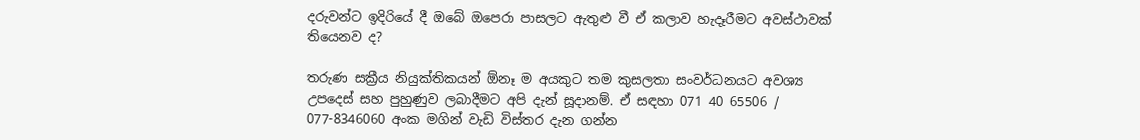දරුවන්ට ඉදිරියේ දී ඔබේ ඔපෙරා පාසලට ඇතුළු වී ඒ කලාව හැදෑරීමට අවස්ථාවක් තියෙනව ද?

තරුණ සක්‍රීය නියුක්තිකයන් ඕනෑ ම අයකුට තම කුසලතා සංවර්ධනයට අවශ්‍ය උපදෙස් සහ පුහුණුව ලබාදීමට අපි දැන් සූදානම්. ඒ සඳහා 071 40 65506 / 077-8346060 අංක මගින් වැඩි විස්තර දැන ගන්න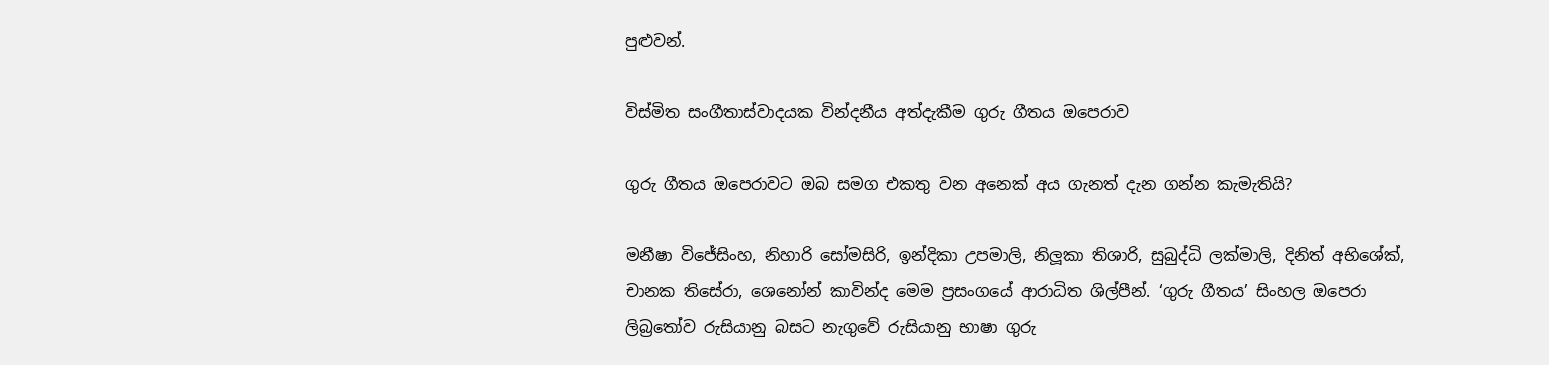පුළුවන්.

විස්මිත සංගීතාස්වාදයක වින්දනීය අත්දැකීම ගුරු ගීතය ඔපෙරාව

ගුරු ගීතය ඔපෙරාවට ඔබ සමග එකතු වන අනෙක් අය ගැනත් දැන ගන්න කැමැතියි?

මනීෂා විජේසිංහ, නිහාරි සෝමසිරි, ඉන්දිකා උපමාලි, නිලූකා තිශාරි, සුබුද්ධි ලක්මාලි, දිනිත් අභිශේක්, චානක තිසේරා, ශෙනෝන් කාවින්ද මෙම ප්‍රසංගයේ ආරාධිත ශිල්පීන්. ‘ගුරු ගීතය’ සිංහල ඔපෙරා ලිබ්‍රතෝව රුසියානු බසට නැගුවේ රුසියානු භාෂා ගුරු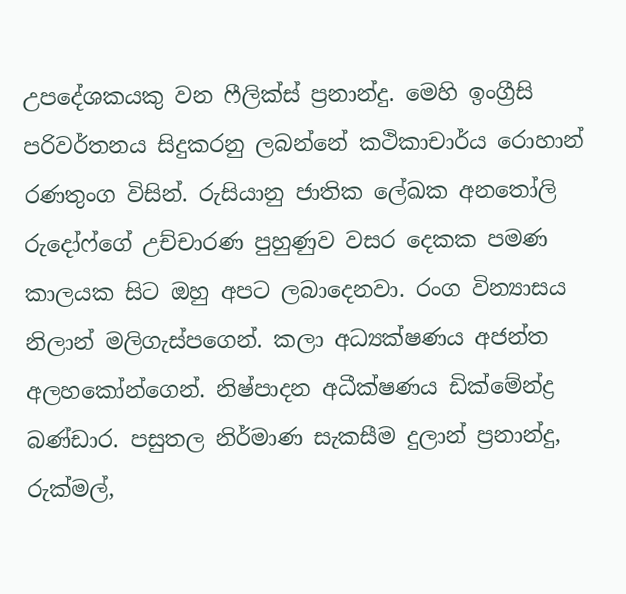උපදේශකයකු වන ෆීලික්ස් ප්‍රනාන්දු. මෙහි ඉංග්‍රීසි පරිවර්තනය සිදුකරනු ලබන්නේ කථිකාචාර්ය රොහාන් රණතුංග විසින්. රුසියානු ජාතික ලේඛක අනතෝලි රුදෝෆ්ගේ උච්චාරණ පුහුණුව වසර දෙකක පමණ කාලයක සිට ඔහු අපට ලබාදෙනවා. රංග වින්‍යාසය නිලාන් මලිගැස්පගෙන්. කලා අධ්‍යක්ෂණය අජන්ත අලහකෝන්ගෙන්. නිෂ්පාදන අධීක්ෂණය ඩික්මේන්ද්‍ර බණ්ඩාර. පසුතල නිර්මාණ සැකසීම දුලාන් ප්‍රනාන්දු, රුක්මල්,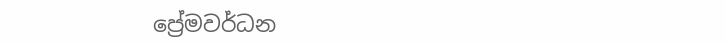ප්‍රේමවර්ධන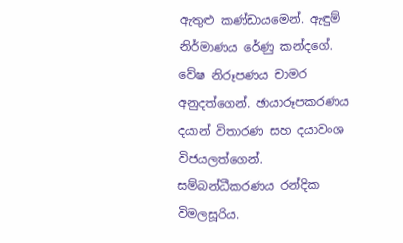ඇතුළු කණ්ඩායමෙන්. ඇඳුම් නිර්මාණය රේණු කන්දගේ. වේෂ නිරූපණය චාමර අනුදත්ගෙන්. ඡායාරූපකරණය දයාන් විතාරණ සහ දයාවංශ විජයලත්ගෙන්. සම්බන්ධීකරණය රන්දික විමලසූරිය.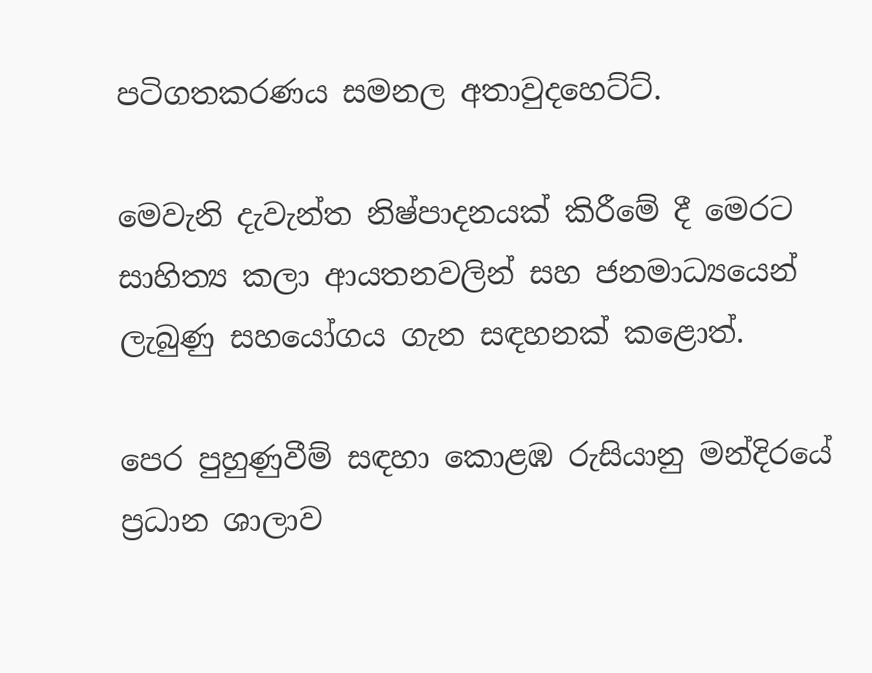පටිගතකරණය සමනල අතාවුදහෙට්ට්.

මෙවැනි දැවැන්ත නිෂ්පාදනයක් කිරීමේ දී මෙරට සාහිත්‍ය කලා ආයතනවලින් සහ ජනමාධ්‍යයෙන් ලැබුණු සහයෝගය ගැන සඳහනක් කළොත්.

පෙර පුහුණුවීම් සඳහා කොළඹ රුසියානු මන්දිරයේ ප්‍රධාන ශාලාව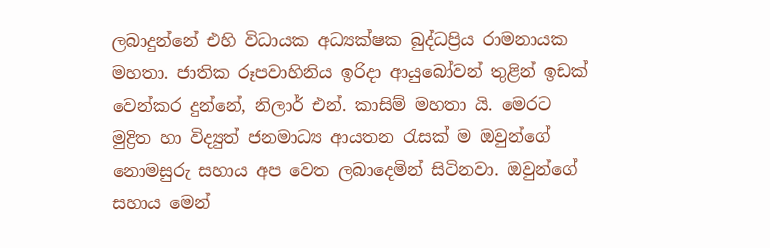ලබාදුන්නේ එහි විධායක අධ්‍යක්ෂක බුද්ධප්‍රිය රාමනායක මහතා. ජාතික රූපවාහිනිය ඉරිදා ආයුබෝවන් තුළින් ඉඩක් වෙන්කර දුන්නේ, නිලාර් එන්. කාසිම් මහතා යි. මෙරට මුද්‍රිත හා විද්‍යුත් ජනමාධ්‍ය ආයතන රැසක් ම ඔවුන්ගේ නොමසුරු සහාය අප වෙත ලබාදෙමින් සිටිනවා. ඔවුන්ගේ සහාය මෙන්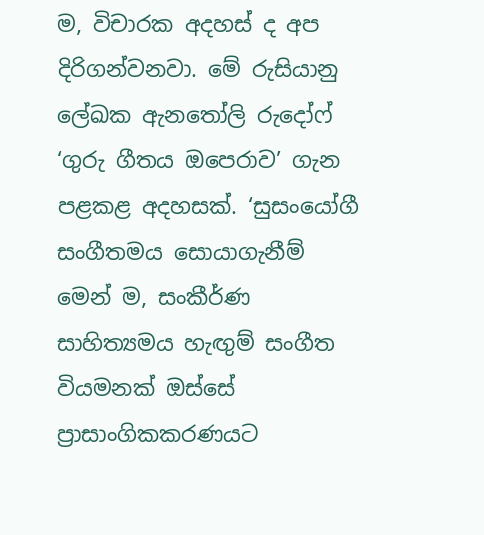ම, විචාරක අදහස් ද අප දිරිගන්වනවා. මේ රුසියානු ලේඛක ඇනතෝලි රුදෝෆ් ‘ගුරු ගීතය ඔපෙරාව’ ගැන පළකළ අදහසක්. ‘සුසංයෝගී සංගීතමය සොයාගැනීම් මෙන් ම, සංකීර්ණ සාහිත්‍යමය හැඟුම් සංගීත වියමනක් ඔස්සේ ප්‍රාසාංගිකකරණයට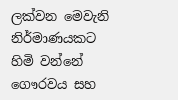ලක්වන මෙවැනි නිර්මාණයකට හිමි වන්නේ ගෞරවය සහ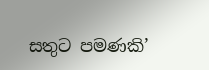සතුට පමණකි’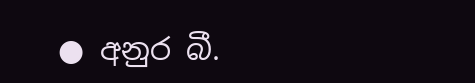● අනුර බී.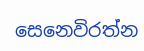සෙනෙවිරත්න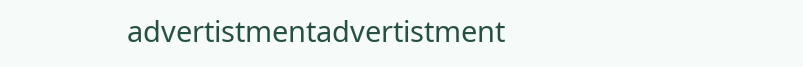advertistmentadvertistment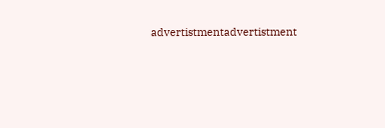advertistmentadvertistment